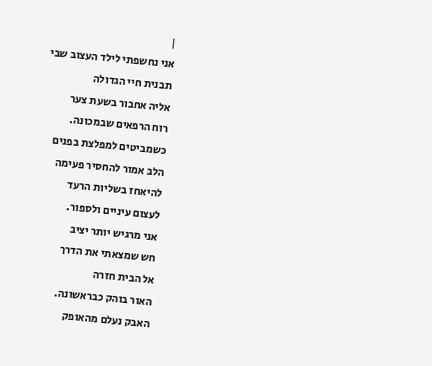|
אני נחשפתי לילד העצוב שבי
תבנית חיי הגדולה
אליה אחבור בשעת צער
רוח הרפאים שבמכונה.
כשמביטים למפלצת בפנים
הלב אמור להחסיר פעימה
להיאחז בשליות הרעד
לעצום עיניים ולספור.
אני מרגיש יותר יציב
חש שמצאתי את הדרך
אל הבית חזרה
האור בוהק כבראשונה.
האבק נעלם מהאופק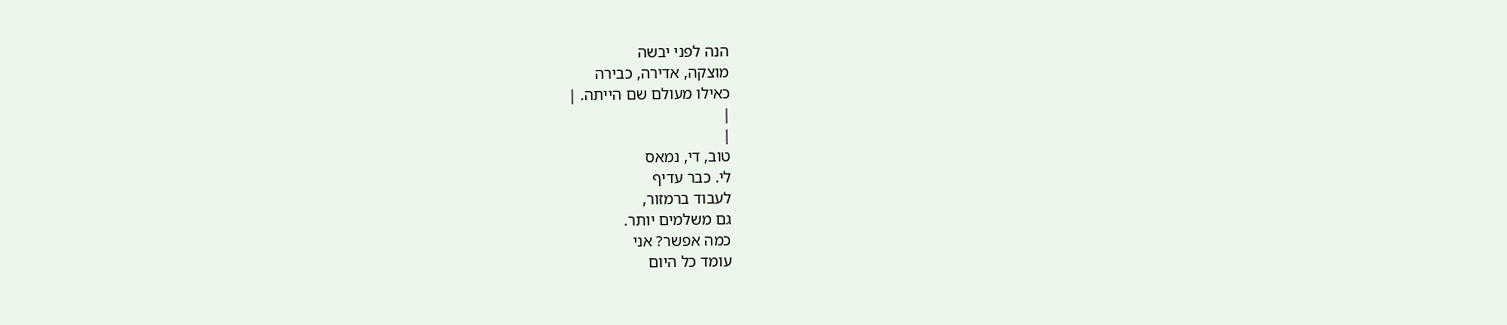הנה לפני יבשה
מוצקה, אדירה, כבירה
כאילו מעולם שם הייתה. |
|
|
טוב, די, נמאס
לי. כבר עדיף
לעבוד ברמזור,
גם משלמים יותר.
כמה אפשר? אני
עומד כל היום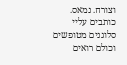וצורח. נמאס.
כותבים עליי
סלוגנים מטופשים
וכולם רואים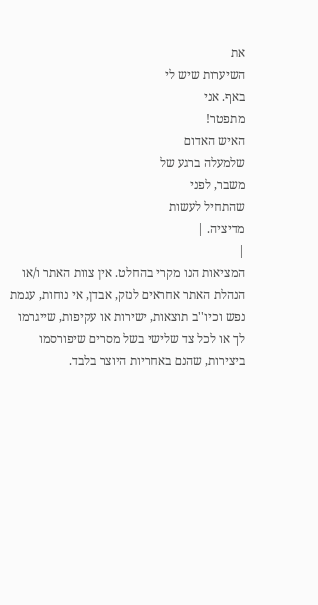את
השיערות שיש לי
באף. אני
מתפטר!
האיש האדום
שלמעלה ברגע של
משבר, לפני
שהתחיל לעשות
מדיציה. |
|
המציאות הנו מקרי בהחלט. אין צוות האתר ו/או
הנהלת האתר אחראים לנזק, אבדן, אי נוחות, עגמת
נפש וכיו''ב תוצאות, ישירות או עקיפות, שייגרמו
לך או לכל צד שלישי בשל מסרים שיפורסמו
ביצירות, שהנם באחריות היוצר בלבד.